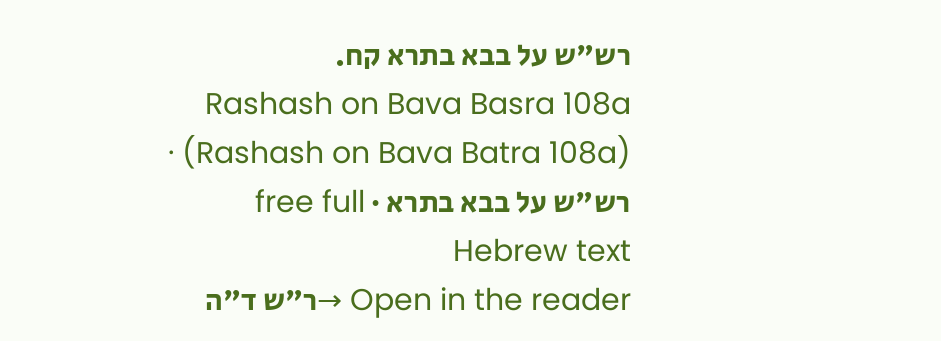רש"ש על בבא בתרא קח.
Rashash on Bava Basra 108a (Rashash on Bava Batra 108a) · רש"ש על בבא בתרא · free full Hebrew text
Open in the reader →ר"ש ד"ה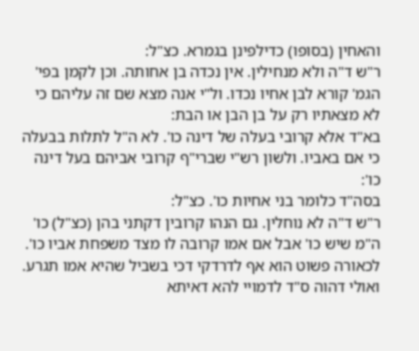והאחין (בסופו) כדילפינן בגמרא. כצ"ל:
ר"ש ד"ה ולא מנחילין. אין נכדה בן אחותה. וכן לקמן בפי' הגמ' קורא לבן אחיו נכדו. ול"י אנה מצא שם זה עליהם כי לא מצאתיו רק על בן הבן או הבת:
בא"ד אלא קרובי בעלה של דינה כו'. לא ה"ל לתלות בבעלה כי אם באביו. ולשון רש"י שברי"ף קרובי אביהם בעל דינה כו':
בסה"ד כלומר בני אחיות כו'. כצ"ל:
ר"ש ד"ה לא נוחלין. גם הנהו קרובין דקתני בהן (כצ"ל) כו' ה"מ שיש כו' אבל אם אמו קרובה לו מצד משפחת אביו כו'. לכאורה פשוט הוא אף לדרדקי דכי בשביל שהיא אמו תגרע. ואולי דהוה ס"ד לדמויי להא דאיתא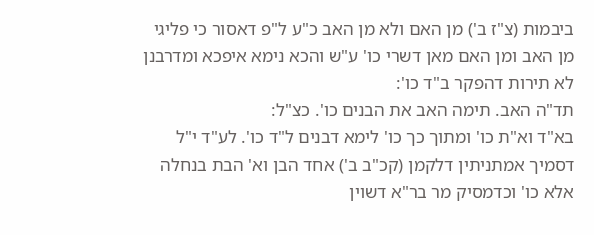ביבמות (צ"ז ב') מן האם ולא מן האב כ"ע ל"פ דאסור כי פליגי מן האב ומן האם מאן דשרי כו' ע"ש והכא נימא איפכא ומדרבנן לא תירות דהפקר ב"ד כו':
תד"ה האב. תימה האב את הבנים כו'. כצ"ל:
בא"ד וא"ת כו' ומתוך כך כו' לימא דבנים ל"ד כו'. לע"ד י"ל דסמיך אמתניתין דלקמן (קכ"ב ב') אחד הבן וא' הבת בנחלה אלא כו' וכדמסיק מר בר"א דשוין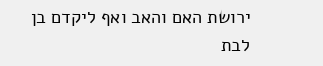ירושת האם והאב ואף ליקדם בן לבת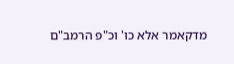מדקאמר אלא כו' וכ"פ הרמב"ם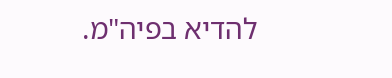להדיא בפיה"מ.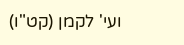ועי' לקמן (קט"ו)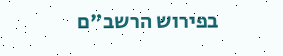בפירוש הרשב"ם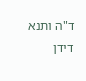ד"ה ותנא דידן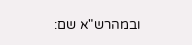ובמהרש"א שם: